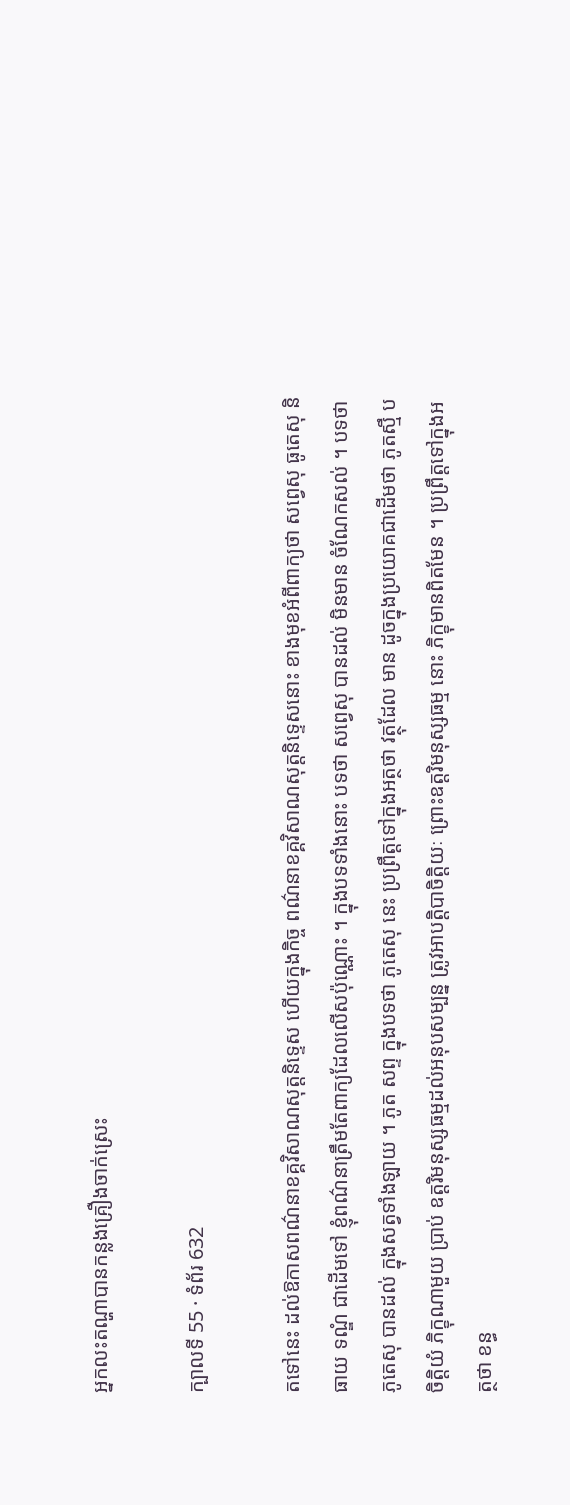អ្នកលះតណ្ហាបានកន្លងគ្រឿងចាក់ស្រេះ

ក្បាលទី 55 · ទំព័រ 632

តទៅនេះ ដល់ឱកាសពណ៌នាខគ្គវិសាណសុត្តនិទ្ទេស ហើយក្នុងកិច្ច ពណ៌នាខគ្គវិសាណសុត្តនិទ្ទេសនោះ ខាងមុខអំពីពាក្យថា សព្វេសុ ធូតេសុ និធាយ ទណ្ឌំ ជាដើមទៅ ខ្ញុំពណ៌នាត្រឹមតែពាក្យដែលលើសប៉ុណ្ណោះ ។ ក្នុងបទទាំងនោះ បទថា សព្វេសុ បានដល់ មិនមាន ចំណែកសល់ ។ បទថា ភូតេសុ បានដល់ ក្នុងសត្វទាំងឡាយ ។ ភូត សព្ទ ក្នុងបទថា ភូតេសុ នេះ ប្រព្រឹត្តទៅក្នុងអត្ថថា វត្ថុដែល មាន ដូចក្នុងប្រយោគជាដើមថា ភូតស្មឹ បចិត្តិយំ ភិក្ខុណាមួយ ប្រាប់ ឧត្តរិមនុស្សធម្មដល់អនុបសម្បន្ន ត្រូវអាបត្តិបាចិត្តិយៈ ព្រោះឧត្តរិមនុស្សធម្ម នោះ ភិក្ខុមានពិតមែន ។ ប្រព្រឹត្តទៅក្នុងអត្ថថា ខន្ធ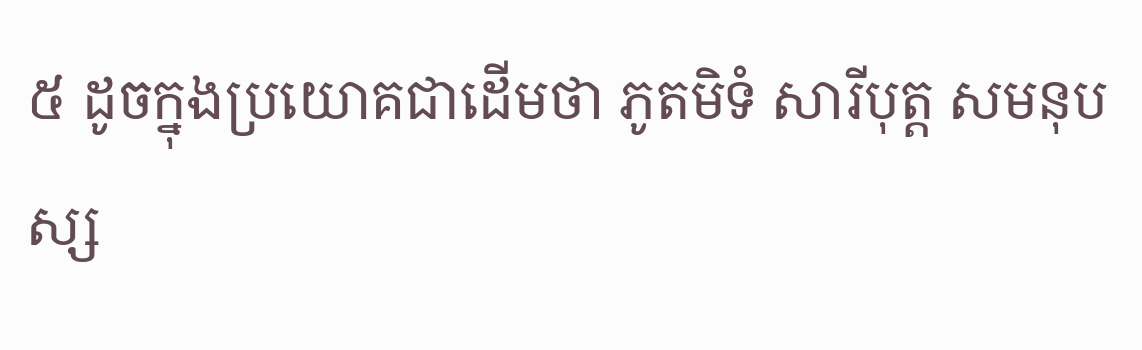៥ ដូចក្នុងប្រយោគជាដើមថា ភូតមិទំ សារីបុត្ត សមនុបស្ស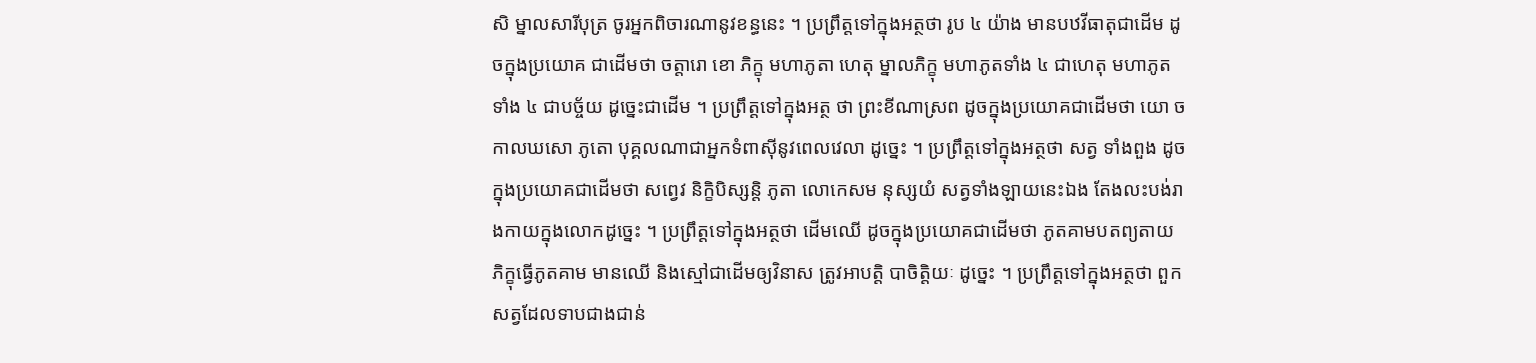សិ ម្នាលសារីបុត្រ ចូរអ្នកពិចារណានូវខន្ធនេះ ។ ប្រព្រឹត្តទៅក្នុងអត្ថថា រូប ៤ យ៉ាង មានបឋវីធាតុជាដើម ដូចក្នុងប្រយោគ ជាដើមថា ចត្តារោ ខោ ភិក្ខុ មហាភូតា ហេតុ ម្នាលភិក្ខុ មហាភូតទាំង ៤ ជាហេតុ មហាភូតទាំង ៤ ជាបច្ច័យ ដូច្នេះជាដើម ។ ប្រព្រឹត្តទៅក្នុងអត្ថ ថា ព្រះខីណាស្រព ដូចក្នុងប្រយោគជាដើមថា យោ ច កាលឃសោ ភូតោ បុគ្គលណាជាអ្នកទំពាស៊ីនូវពេលវេលា ដូច្នេះ ។ ប្រព្រឹត្តទៅក្នុងអត្ថថា សត្វ ទាំងពួង ដូចក្នុងប្រយោគជាដើមថា សព្វេវ និក្ខិបិស្សន្តិ ភូតា លោកេសម នុស្សយំ សត្វទាំងឡាយនេះឯង តែងលះបង់រាងកាយក្នុងលោកដូច្នេះ ។ ប្រព្រឹត្តទៅក្នុងអត្ថថា ដើមឈើ ដូចក្នុងប្រយោគជាដើមថា ភូតគាមបតព្យតាយ ភិក្ខុធ្វើភូតគាម មានឈើ និងស្មៅជាដើមឲ្យវិនាស ត្រូវអាបត្តិ បាចិត្តិយៈ ដូច្នេះ ។ ប្រព្រឹត្តទៅក្នុងអត្ថថា ពួកសត្វដែលទាបជាងជាន់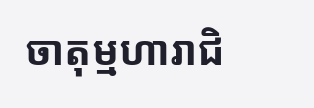ចាតុម្មហារាជិ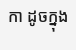កា ដូចក្នុង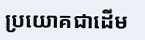ប្រយោគជាដើម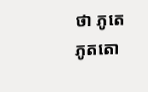ថា ភូតេ ភូតតោ